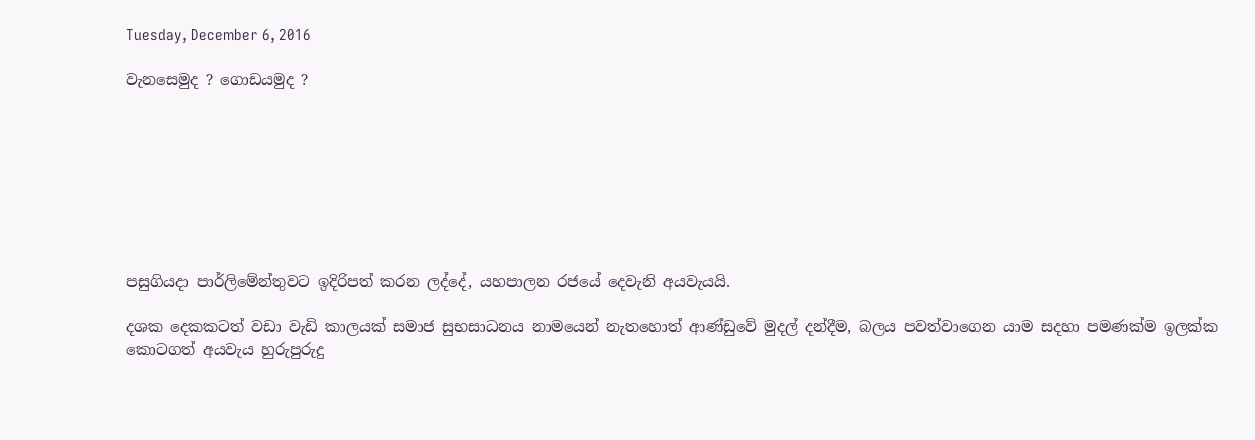Tuesday, December 6, 2016

වැනසෙමුද ? ගොඩයමුද ?








පසුගියදා පාර්ලිමේන්තුවට ඉදිරිපත් කරන ලද්දේ, යහපාලන රජයේ දෙවැනි අයවැයයි.

දශක දෙකකටත් වඩා වැඩි කාලයක් සමාජ සුභසාධනය නාමයෙන් නැතහොත් ආණ්ඩුවේ මුදල් දන්දීම, බලය පවත්වාගෙන යාම සදහා පමණක්ම ඉලක්ක කොටගත් අයවැය හුරුපුරුදු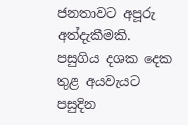ජනතාවට අපූරු අත්දැකීමකි.
පසුගිය දශක දෙක තුළ අයවැයට පසුදින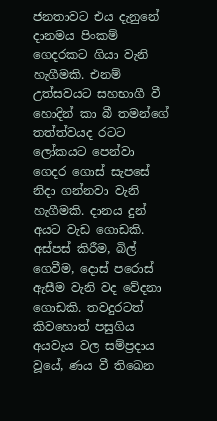ජනතාවට එය දැනුනේ දානමය පිංකම් ගෙදරකට ගියා වැනි හැගීමකි. එනම් උත්සවයට සහභාගී වී හොදින් කා බී තමන්ගේ තත්ත්වයද රටට ලෝකයට පෙන්වා ගෙදර ගොස් සැපසේ නිදා ගන්නවා වැනි හැගීමකි. දානය දුන් අයට වැඩ ගොඩකි. අස්පස් කිරීම, බිල් ගෙවීම, දොස් පරොස් ඇසීම වැනි වද වේදනා ගොඩකි. තවදුරටත් කිවහොත් පසුගිය අයවැය වල සම්ප්‍රදාය වූයේ, ණය වී තිඛෙන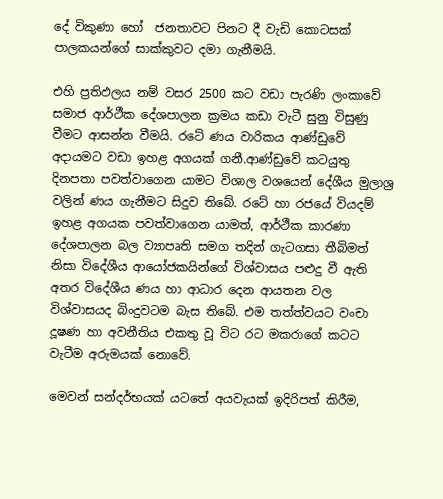දේ විකුණා හෝ  ජනතාවට පිනට දී වැඩි කොටසක් පාලකයන්ගේ සාක්කුවට දමා ගැනීමයි.

එහි ප්‍රතිඵලය නම් වසර 2500 කට වඩා පැරණි ලංකාවේ සමාජ ආර්ථීක දේශපාලන ක්‍රමය කඩා වැටී සුනු විසුණු වීමට ආසන්න වීමයි. රටේ ණය වාරිකය ආණ්ඩුවේ අදායමට වඩා ඉහළ අගයක් ගනී.ආණ්ඩුවේ කටයුතු දිනපතා පවත්වාගෙන යාමට විශාල වශයෙන් දේශීය මුලාශ්‍ර වලින් ණය ගැනීමට සිදුව තිබේ. රටේ හා රජයේ වියදම් ඉහළ අගයක පවත්වාගෙන යාමත්, ආර්ථීක කාරණා දේශපාලන බල ව්‍යාපෘති සමග තදින් ගැටගසා තීබිමත් නිසා විදේශීය ආයෝජකයින්ගේ විශ්වාසය පළුදු වී ඇති අතර විදේශීය ණය හා ආධාර දෙන ආයතන වල විශ්වාසයද බිංදුවටම බැස තිබේ. එම තත්ත්වයට වංචා දූෂණ හා අවනීතිය එකතු වූ විට රට මකරාගේ කටට වැටීම අරුමයක් නොවේ.

මෙවන් සන්දර්භයක් යටතේ අයවැයක් ඉදිරිපත් කිරීම,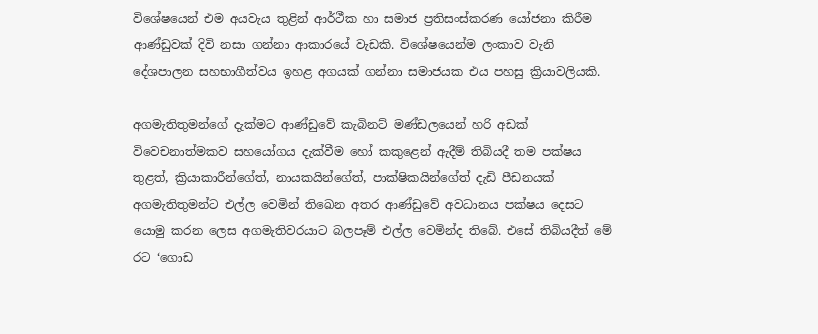විශේෂයෙන් එම අයවැය තුළින් ආර්ථීක හා සමාජ ප්‍රතිසංස්කරණ යෝජනා කිරීම ආණ්ඩුවක් දිවි නසා ගන්නා ආකාරයේ වැඩකි. විශේෂයෙන්ම ලංකාව වැනි දේශපාලන සහභාගීත්වය ඉහළ අගයක් ගන්නා සමාජයක එය පහසු ක්‍රියාවලියකි.

අගමැතිතුමන්ගේ දැක්මට ආණ්ඩුවේ කැබිනට් මණ්ඩලයෙන් හරි අඩක් විවෙචනාත්මකව සහයෝගය දැක්වීම හෝ කකුළෙන් ඇදීම් තිබියදී තම පක්ෂය තුළත්, ක්‍රියාකාරීන්ගේත්, නායකයින්ගේත්, පාක්ෂිකයින්ගේත් දැඩි පීඩනයක් අගමැතිතුමන්ට එල්ල වෙමින් තිඛෙන අතර ආණ්ඩුවේ අවධානය පක්ෂය දෙසට යොමු කරන ලෙස අගමැතිවරයාට බලපෑම් එල්ල වෙමින්ද තිබේ. එසේ තිබියදීත් මේ රට ‘ගොඩ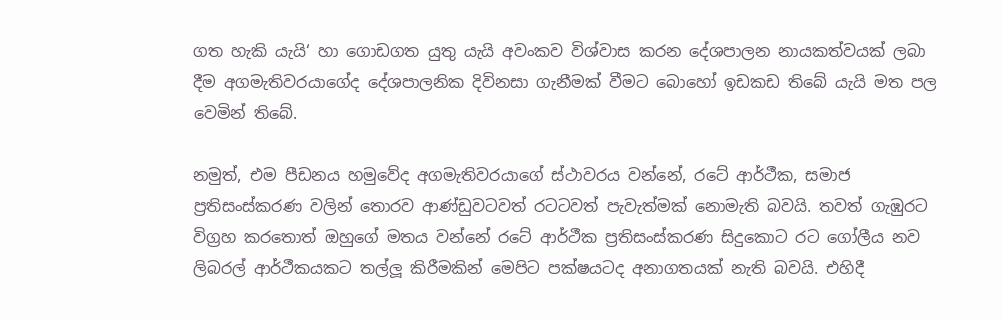ගත හැකි යැයි‘ හා ගොඩගත යුතු යැයි අවංකව විශ්වාස කරන දේශපාලන නායකත්වයක් ලබා දීම අගමැතිවරයාගේද දේශපාලනික දිවිනසා ගැනීමක් වීමට බොහෝ ඉඩකඩ තිබේ යැයි මත පල වෙමින් තිබේ.

නමුත්, එම පීඩනය හමුවේද අගමැතිවරයාගේ ස්ථාවරය වන්නේ, රටේ ආර්ථීක, සමාජ ප්‍රතිසංස්කරණ වලින් තොරව ආණ්ඩුවටවත් රටටවත් පැවැත්මක් නොමැති බවයි. තවත් ගැඹුරට විග්‍රහ කරතොත් ඔහුගේ මතය වන්නේ රටේ ආර්ථීක ප්‍රතිසංස්කරණ සිදුකොට රට ගෝලීය නව ලිබරල් ආර්ථීකයකට තල්ලූ කිරීමකින් මෙපිට පක්ෂයටද අනාගතයක් නැති බවයි. එහිදී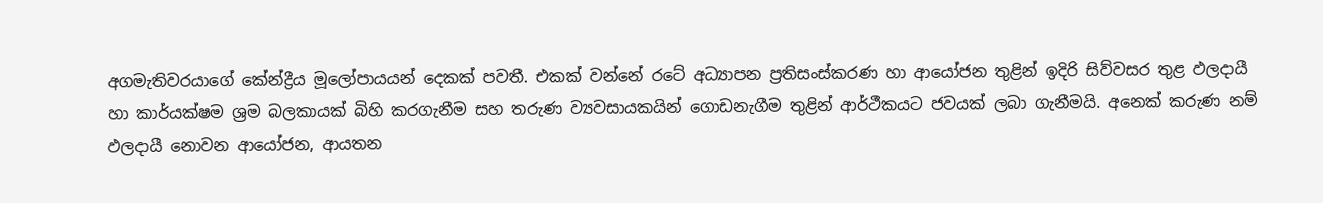අගමැතිවරයාගේ කේන්ද්‍රීය මූලෝපායයන් දෙකක් පවතී. එකක් වන්නේ රටේ අධ්‍යාපන ප්‍රතිසංස්කරණ හා ආයෝජන තුළින් ඉදිරි සිව්වසර තුළ ඵලදායී හා කාර්යක්ෂම ශ්‍රම බලකායක් බිහි කරගැනීම සහ තරුණ ව්‍යවසායකයින් ගොඩනැගීම තුළින් ආර්ථීකයට ජවයක් ලබා ගැනීමයි. අනෙක් කරුණ නම් ඵලදායී නොවන ආයෝජන, ආයතන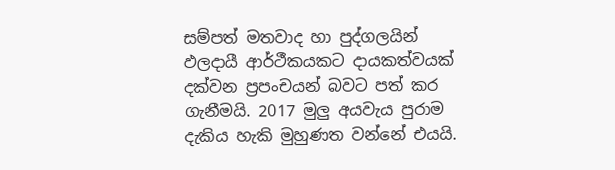සම්පත් මතවාද හා පුද්ගලයින් ඵලදායී ආර්ථීකයකට දායකත්වයක් දක්වන ප්‍රපංචයන් බවට පත් කර ගැනීමයි. 2017 මුලු අයවැය පුරාම දැකිය හැකි මුහුණත වන්නේ එයයි.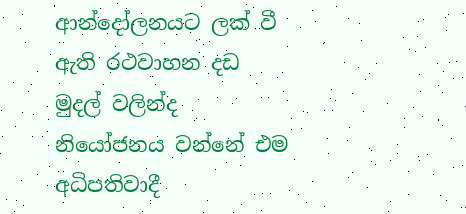ආන්දෝලනයට ලක් වී ඇති රථවාහන දඩ මුදල් වලින්ද නියෝජනය වන්නේ එම අධිපතිවාදී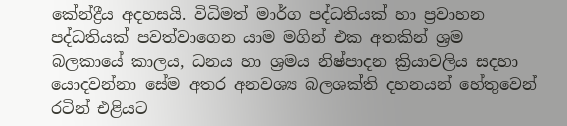කේන්ද්‍රීය අදහසයි. විධිමත් මාර්ග පද්ධතියක් හා ප්‍රවාහන පද්ධතියක් පවත්වාගෙන යාම මගින් එක අතකින් ශ්‍රම බලකායේ කාලය, ධනය හා ශ්‍රමය නිෂ්පාදන ක්‍රියාවලිය සදහා යොදවන්නා සේම අතර අනවශ්‍ය බලශක්ති දහනයන් හේතුවෙන් රටින් එළියට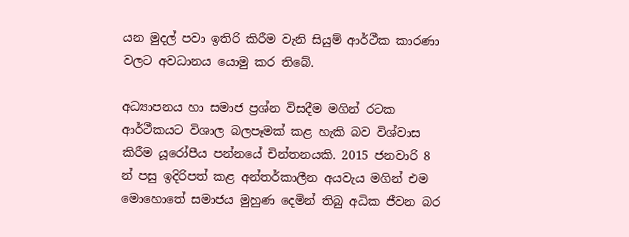යන මුදල් පවා ඉතිරි කිරීම වැනි සියුම් ආර්ථීක කාරණා වලට අවධානය යොමු කර තිබේ.

අධ්‍යාපනය හා සමාජ ප්‍රශ්න විසදීම මගින් රටක ආර්ථීකයට විශාල බලපෑමක් කළ හැකි බව විශ්වාස කිරීම යූරෝපීය පන්නයේ චින්තනයකි. 2015 ජනවාරි 8 න් පසු ඉදිරිපත් කළ අන්තර්කාලීන අයවැය මගින් එම මොහොතේ සමාජය මුහුණ දෙමින් තිබු අධික ජීවන බර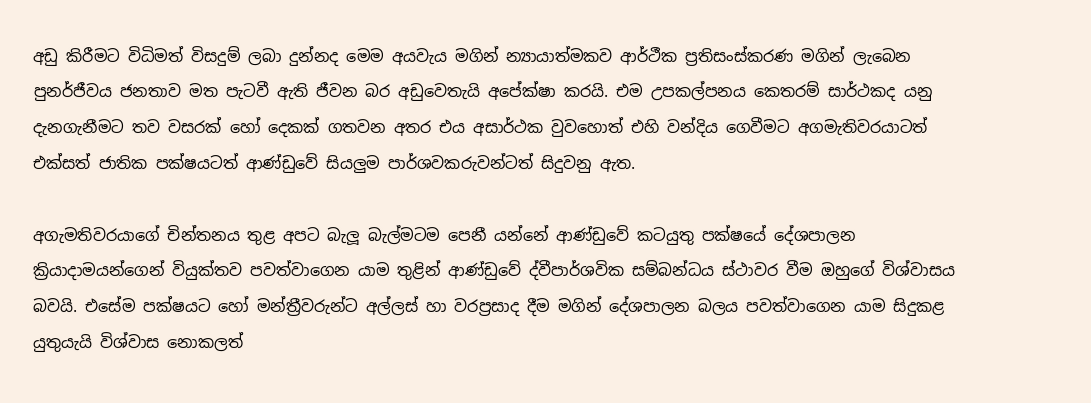අඩු කිරීමට විධිමත් විසදුම් ලබා දුන්නද මෙම අයවැය මගින් න්‍යායාත්මකව ආර්ථීක ප්‍රතිසංස්කරණ මගින් ලැබෙන පුනර්ජීවය ජනතාව මත පැටවී ඇති ජීවන බර අඩුවෙතැයි අපේක්ෂා කරයි. එම උපකල්පනය කෙතරම් සාර්ථකද යනු දැනගැනීමට තව වසරක් හෝ දෙකක් ගතවන අතර එය අසාර්ථක වුවහොත් එහි වන්දිය ගෙවීමට අගමැතිවරයාටත් එක්සත් ජාතික පක්ෂයටත් ආණ්ඩුවේ සියලුම පාර්ශවකරුවන්ටත් සිදුවනු ඇත.

අගැමතිවරයාගේ චින්තනය තුළ අපට බැලූ බැල්මටම පෙනී යන්නේ ආණ්ඩුවේ කටයුතු පක්ෂයේ දේශපාලන ක්‍රියාදාමයන්ගෙන් වියුක්තව පවත්වාගෙන යාම තුළින් ආණ්ඩුවේ ද්වීපාර්ශවික සම්බන්ධය ස්ථාවර වීම ඔහුගේ විශ්වාසය බවයි. එසේම පක්ෂයට හෝ මන්ත්‍රීවරුන්ට අල්ලස් හා වරප්‍රසාද දීම මගින් දේශපාලන බලය පවත්වාගෙන යාම සිදුකළ යුතුයැයි විශ්වාස නොකලත්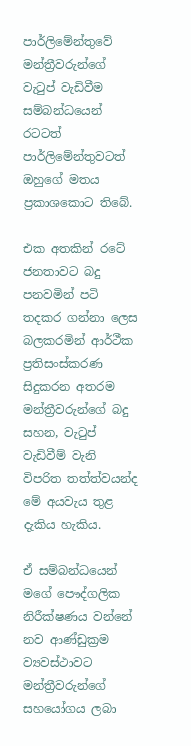පාර්ලිමේන්තුවේ මන්ත්‍රීවරුන්ගේ වැටුප් වැඩිවීම සම්බන්ධයෙන් රටටත් පාර්ලිමේන්තුවටත් ඔහුගේ මතය ප්‍රකාශකොට තිබේ.

එක අතකින් රටේ ජනතාවට බදු පනවමින් පටි තදකර ගන්නා ලෙස බලකරමින් ආර්ථීක ප්‍රතිසංස්කරණ සිදුකරන අතරම මන්ත්‍රීවරුන්ගේ බදු සහන, වැටුප් වැඩිවීම් වැනි විපරිත තත්ත්වයන්ද මේ අයවැය තුළ දැකිය හැකිය.

ඒ සම්බන්ධයෙන් මගේ පෞද්ගලික නිරීක්ෂණය වන්නේ නව ආණ්ඩුක්‍රම ව්‍යවස්ථාවට මන්ත්‍රීවරුන්ගේ සහයෝගය ලබා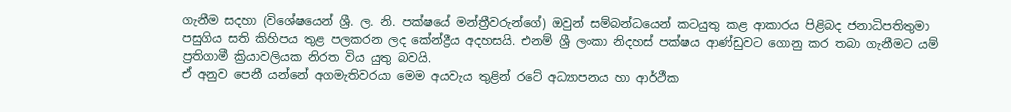ගැනීම සදහා (විශේෂයෙන් ශ්‍රී. ල. නි. පක්ෂයේ මන්ත්‍රීවරුන්ගේ) ඔවුන් සම්බන්ධයෙන් කටයුතු කළ ආකාරය පිළිබද ජනාධිපතිතුමා පසුගිය සති කිහිපය තුළ පලකරන ලද කේන්ද්‍රීය අදහසයි. එනම් ශ්‍රී ලංකා නිදහස් පක්ෂය ආණ්ඩුවට ගොනු කර තබා ගැනීමට යම් ප්‍රතිගාමී ක්‍රියාවලියක නිරත විය යුතු බවයි.
ඒ අනුව පෙනී යන්නේ අගමැතිවරයා මෙම අයවැය තුළින් රටේ අධ්‍යාපනය හා ආර්ථීක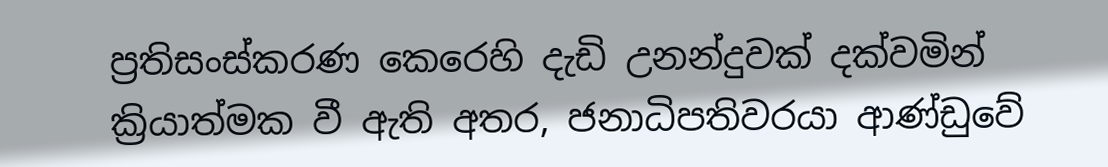ප්‍රතිසංස්කරණ කෙරෙහි දැඩි උනන්දුවක් දක්වමින් ක්‍රියාත්මක වී ඇති අතර, ජනාධිපතිවරයා ආණ්ඩුවේ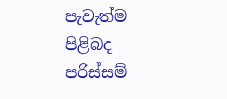පැවැත්ම පිළිබද පරිස්සම්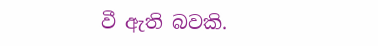වී ඇති බවකි.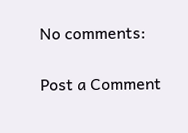No comments:

Post a Comment